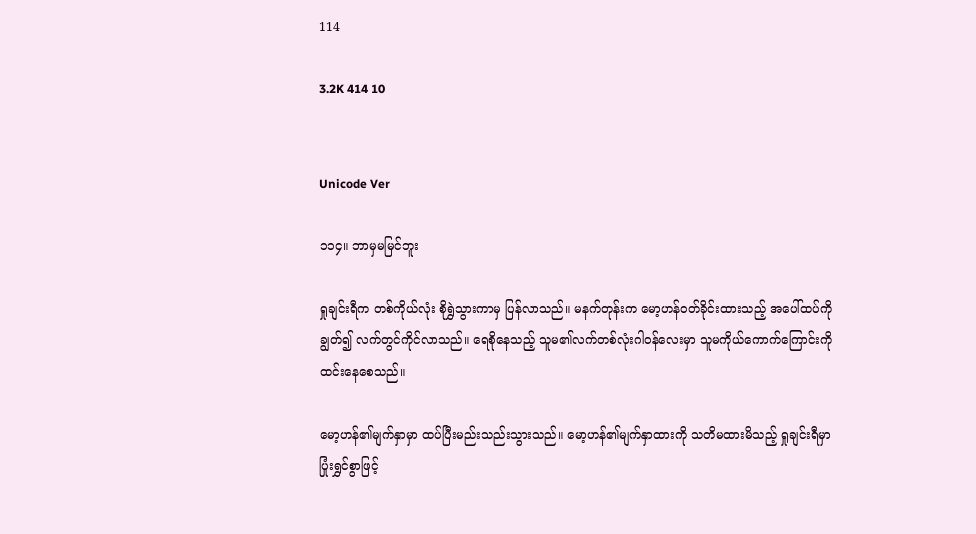114

3.2K 414 10


Unicode Ver

၁၁၄။ ဘာမှမမြင်ဘူး

ရှုချင်းရီက တစ်ကိုယ်လုံး စိုရွှဲသွားကာမှ ပြန်လာသည်။ မနက်တုန်းက မော့ဟန်ဝတ်ခိုင်းထားသည့် အပေါ်ထပ်ကိုချွတ်၍ လက်တွင်ကိုင်လာသည်။ ရေစိုနေသည့် သူမ၏လက်တစ်လုံးဂါဝန်လေးမှာ သူမကိုယ်ကောက်ကြောင်းကို ထင်းနေစေသည်။

မော့ဟန်၏မျက်နှာမှာ ထပ်ပြီးမည်းသည်းသွားသည်။ မော့ဟန်၏မျက်နှာထားကို သတိမထားမိသည့် ရှုချင်းရီမှာ ပြုံးရွှင်စွာဖြင့်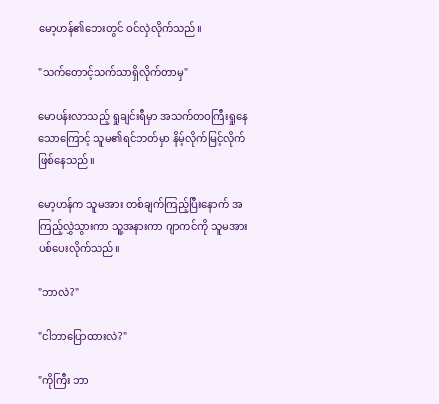မော့ဟန်၏ဘေးတွင် ဝင်လှဲလိုက်သည်။

"သက်တောင့်သက်သာရှိလိုက်တာမှ"

မောပန်းလာသည့် ရှုချင်းရီမှာ အသက်တဝကြီးရှုနေသောကြောင့် သူမ၏ရင်ဘတ်မှာ နိမ့်လိုက်မြင့်လိုက် ဖြစ်နေသည်။

မော့ဟန်က သူမအား တစ်ချက်ကြည့်ပြီးနောက် အကြည့်လွှဲသွားကာ သူ့အနားကာ ဂျာကင်ကို သူမအား ပစ်ပေးလိုက်သည်။

"ဘာလဲ?"

"ငါဘာပြောထားလဲ?"

"ကိုကြီး ဘာ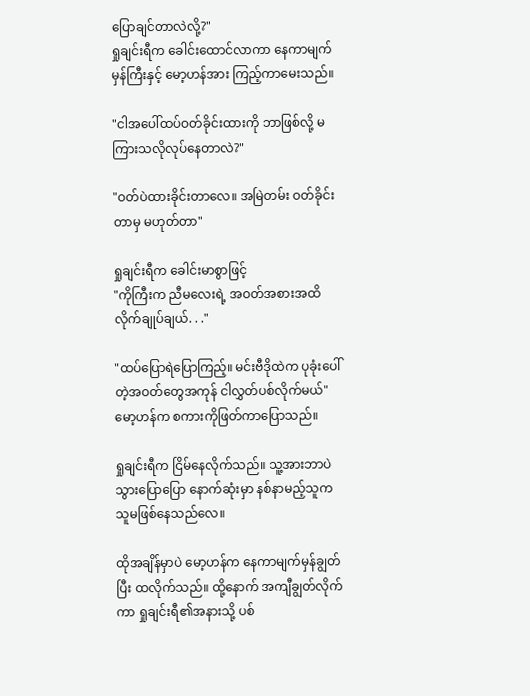ပြောချင်တာလဲလို့?"
ရှုချင်းရီက ခေါင်းထောင်လာကာ နေကာမျက်မှန်ကြီးနှင့် မော့ဟန်အား ကြည့်ကာမေးသည်။

"ငါအပေါ်ထပ်ဝတ်ခိုင်းထားကို ဘာဖြစ်လို့ မကြားသလိုလုပ်နေတာလဲ?"

"ဝတ်ပဲထားခိုင်းတာလေ။ အမြဲတမ်း ဝတ်ခိုင်းတာမှ မဟုတ်တာ"

ရှုချင်းရီက ခေါင်းမာစွာဖြင့်
"ကိုကြီးက ညီမလေးရဲ့ အဝတ်အစားအထိ လိုက်ချုပ်ချယ်. . ."

"ထပ်ပြောရဲပြောကြည့်။ မင်းဗီဒိုထဲက ပုခုံးပေါ်တဲ့အဝတ်တွေအကုန် ငါလွှတ်ပစ်လိုက်မယ်"
မော့ဟန်က စကားကိုဖြတ်ကာပြောသည်။

ရှုချင်းရီက ငြိမ်နေလိုက်သည်။ သူ့အားဘာပဲသွားပြောပြော နောက်ဆုံးမှာ နစ်နာမည့်သူက သူမဖြစ်နေသည်လေ။

ထိုအချိန်မှာပဲ မော့ဟန်က နေကာမျက်မှန်ချွတ်ပြီး ထလိုက်သည်။ ထို့နောက် အကျီချွတ်လိုက်ကာ ရှုချင်းရီ၏အနားသို့ ပစ်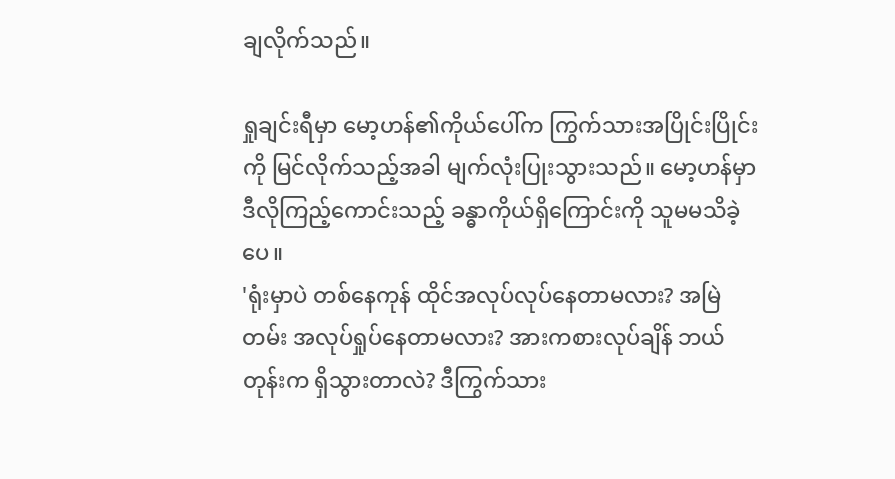ချလိုက်သည်။

ရှုချင်းရီမှာ မော့ဟန်၏ကိုယ်ပေါ်က ကြွက်သားအပြိုင်းပြိုင်းကို မြင်လိုက်သည့်အခါ မျက်လုံးပြုးသွားသည်။ မော့ဟန်မှာ ဒီလိုကြည့်ကောင်းသည့် ခန္ဓာကိုယ်ရှိကြောင်းကို သူမမသိခဲ့ပေ။
'ရုံးမှာပဲ တစ်နေကုန် ထိုင်အလုပ်လုပ်နေတာမလား? အမြဲတမ်း အလုပ်ရှုပ်နေတာမလား? အားကစားလုပ်ချိန် ဘယ်တုန်းက ရှိသွားတာလဲ? ဒီကြွက်သား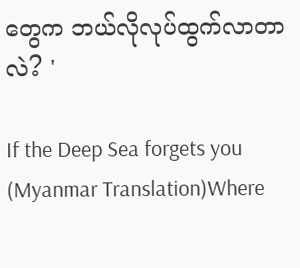တွေက ဘယ်လိုလုပ်ထွက်လာတာလဲ? '

If the Deep Sea forgets you (Myanmar Translation)Where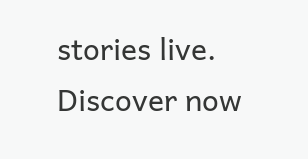stories live. Discover now